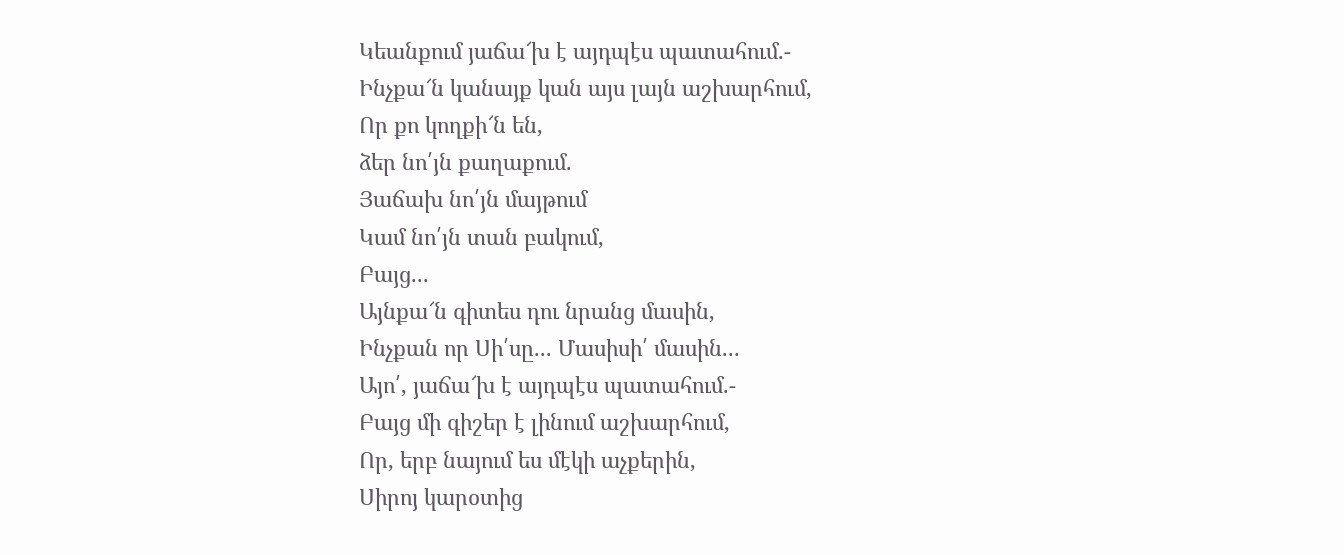Կեանքում յաճա՜խ է այդպէս պատահում.-
Ինչքա՜ն կանայք կան այս լայն աշխարհում,
Որ քո կողքի՜ն են,
ձեր նո՛յն քաղաքում.
Յաճախ նո՛յն մայթում
Կամ նո՛յն տան բակում,
Բայց...
Այնքա՜ն գիտես դու նրանց մասին,
Ինչքան որ Սի՛սը... Մասիսի՛ մասին...
Այո՛, յաճա՜խ է այդպէս պատահում.-
Բայց մի գիշեր է լինում աշխարհում,
Որ, երբ նայում ես մէկի աչքերին,
Սիրոյ կարօտից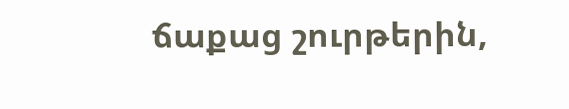ճաքաց շուրթերին,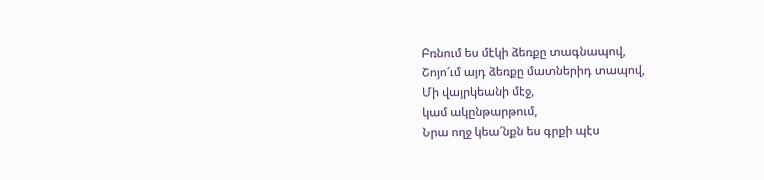Բռնում ես մէկի ձեռքը տագնապով,
Շոյո՜ւմ այդ ձեռքը մատներիդ տապով,
Մի վայրկեանի մէջ,
կամ ակընթարթում,
Նրա ողջ կեա՜նքն ես գրքի պէս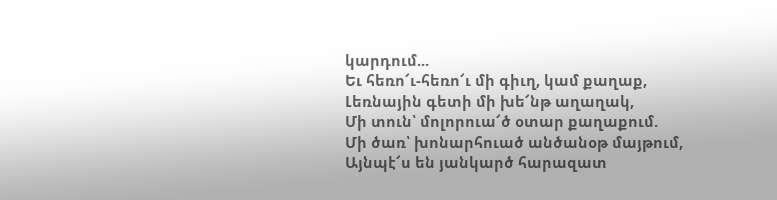կարդում...
Եւ հեռո՜ւ-հեռո՜ւ մի գիւղ, կամ քաղաք,
Լեռնային գետի մի խե՜նթ աղաղակ,
Մի տուն՝ մոլորուա՜ծ օտար քաղաքում.
Մի ծառ՝ խոնարհուած անծանօթ մայթում,
Այնպէ՜ս են յանկարծ հարազատ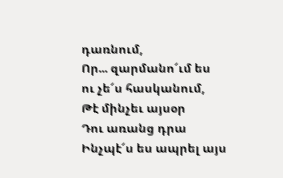դառնում,
Որ... զարմանո՜ւմ ես
ու չե՜ս հասկանում,
Թէ մինչեւ այսօր
Դու առանց դրա
Ինչպէ՜ս ես ապրել այս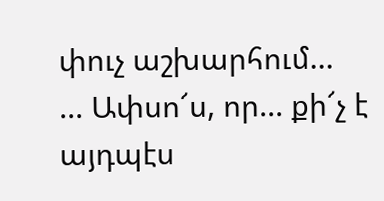փուչ աշխարհում...
... Ափսո՜ս, որ... քի՜չ է այդպէս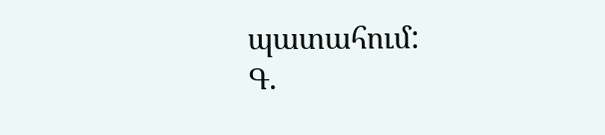պատահում:
Գ.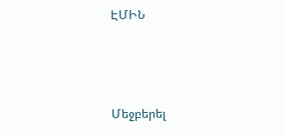ԷՄԻՆ



Մեջբերել